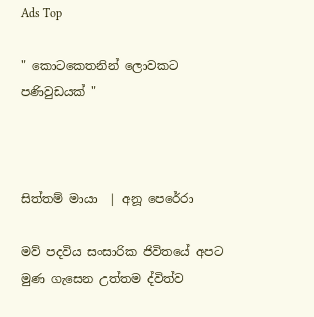Ads Top

" කොටකෙතනින් ලොවකට පණිවුඩයක් "



සිත්තම් මායා  | අනූ පෙරේරා

මව් පදවිය සංසාරික ජිවිතයේ අපට මුණ ගැසෙන උත්තම ද්විත්ව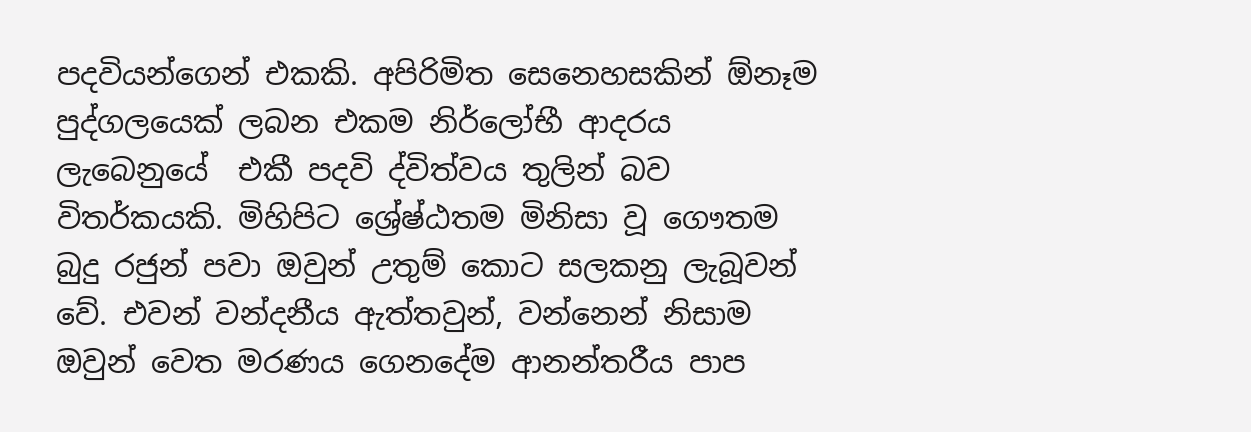පදවියන්ගෙන් එකකි. අපිරිමිත සෙනෙහසකින් ඕනෑම පුද්ගලයෙක් ලබන එකම නිර්ලෝභී ආදරය ලැබෙනුයේ  එකී පදවි ද්විත්වය තුලින් බව විතර්කයකි. මිහිපිට ශ්‍රේෂ්ඨතම මිනිසා වූ ගෞතම බුදු රජුන් පවා ඔවුන් උතුම් කොට සලකනු ලැබූවන් වේ. එවන් වන්දනීය ඇත්තවුන්, වන්නෙන් නිසාම ඔවුන් වෙත මරණය ගෙනදේම ආනන්තරීය පාප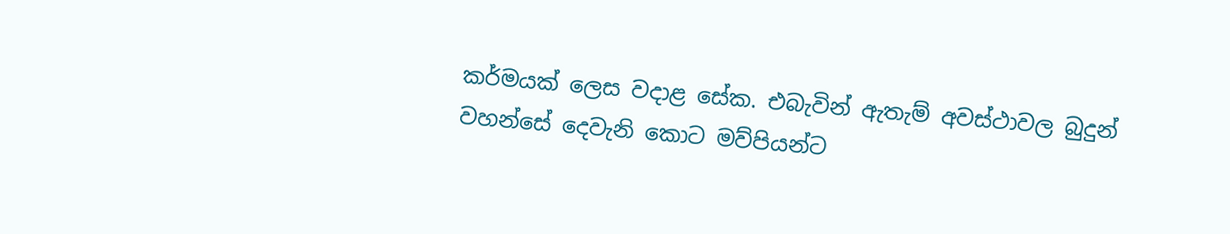කර්මයක් ලෙස වදාළ සේක. එබැවින් ඇතැම් අවස්ථාවල බුදුන් වහන්සේ දෙවැනි කොට මව්පියන්ට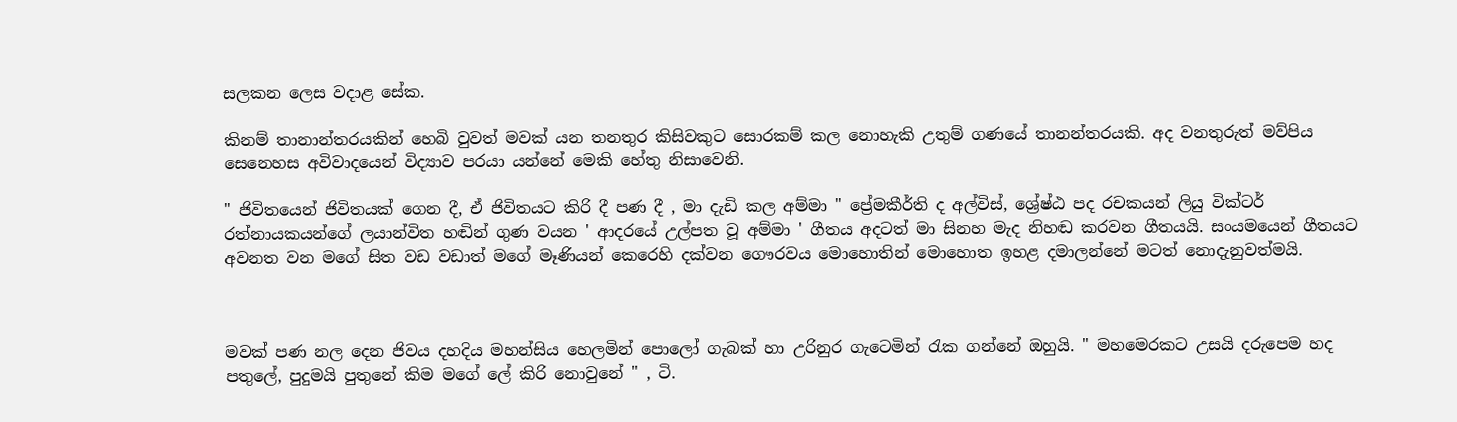සලකන ලෙස වදාළ සේක.

කිනම් තානාන්තරයකින් හෙබි වුවත් මවක් යන තනතුර කිසිවකුට සොරකම් කල නොහැකි උතුම් ගණයේ තානන්තරයකි. අද වනතුරුත් මව්පිය සෙනෙහස අවිවාදයෙන් විද්‍යාව පරයා යන්නේ මෙකි හේතු නිසාවෙනි.

" ජිවිතයෙන් ජිවිතයක් ගෙන දී, ඒ ජිවිතයට කිරි දී පණ දී , මා දැඩි කල අම්මා " ප්‍රේමකීර්ති ද අල්විස්, ශ්‍රේෂ්ඨ පද රචකයන් ලියු වික්ටර් රත්නායකයන්ගේ ලයාන්විත හඬින් ගුණ වයන ' ආදරයේ උල්පත වූ අම්මා ' ගීතය අදටත් මා සිනහ මැද නිහඬ කරවන ගීතයයි. සංයමයෙන් ගීතයට අවනත වන මගේ සිත වඩ වඩාත් මගේ මෑණියන් කෙරෙහි දක්වන ගෞරවය මොහොතින් මොහොත ඉහළ දමාලන්නේ මටත් නොදැනුවත්මයි.



මවක් පණ නල දෙන ජිවය දහදිය මහන්සිය හෙලමින් පොලෝ ගැබක් හා උරිනුර ගැටෙමින් රැක ගන්නේ ඔහුයි. " මහමෙරකට උසයි දරුපෙම හද පතුලේ, පුදුමයි පුතුනේ කිම මගේ ලේ කිරි නොවුනේ " , ටි.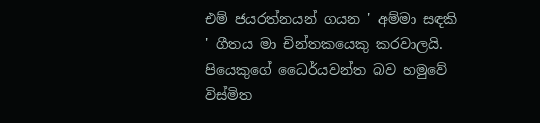එම් ජයරත්නයන් ගයන ' අම්මා සඳකි ' ගීතය මා චින්තකයෙකු කරවාලයි. පියෙකුගේ ධෛර්යවන්ත බව හමුවේ විස්මිත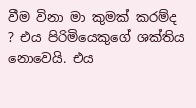වීම විනා මා කුමක් කරම්ද ? එය පිරිමියෙකුගේ ශක්තිය නොවෙයි. එය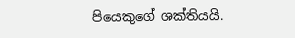පියෙකුගේ ශක්තියයි.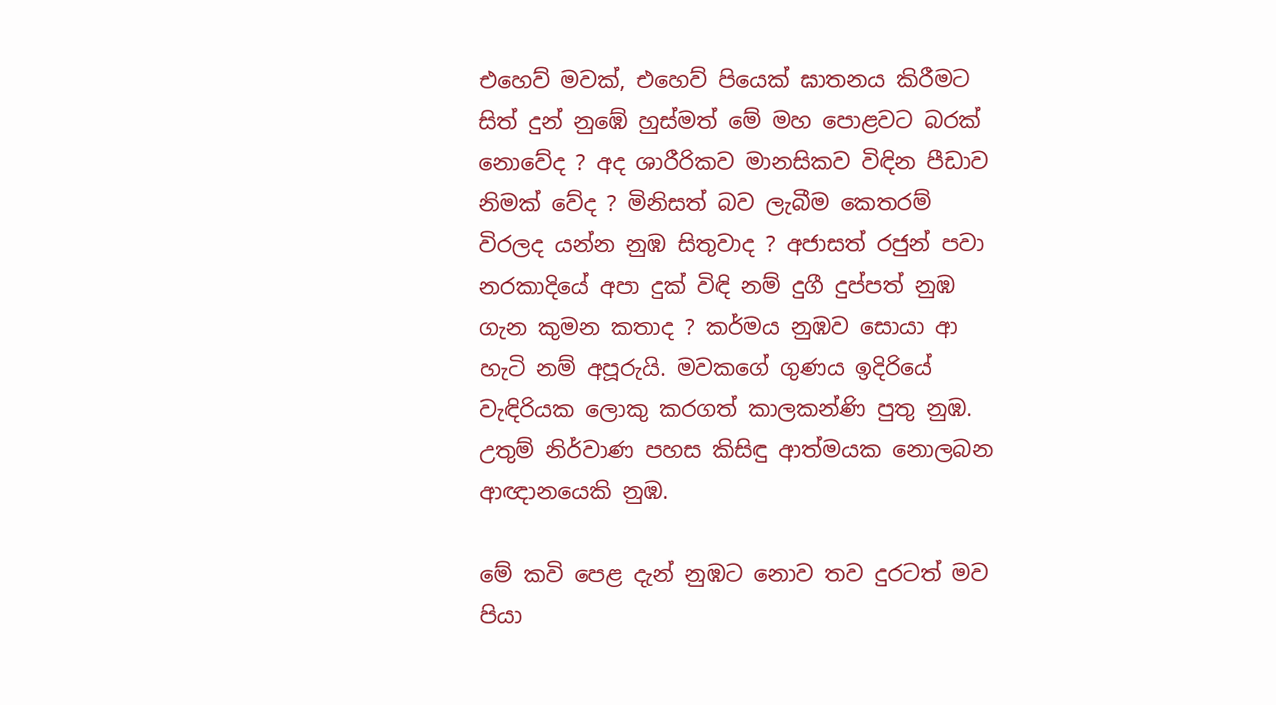එහෙව් මවක්, එහෙව් පියෙක් ඝාතනය කිරීමට සිත් දුන් නුඹේ හුස්මත් මේ මහ පොළවට බරක් නොවේද ? අද ශාරීරිකව මානසිකව විඳින පීඩාව නිමක් වේද ? මිනිසත් බව ලැබීම කෙතරම් විරලද යන්න නුඹ සිතුවාද ? අජාසත් රජුන් පවා නරකාදියේ අපා දුක් විඳි නම් දුගී දුප්පත් නුඹ ගැන කුමන කතාද ? කර්මය නුඹව සොයා ආ හැටි නම් අපූරුයි. මවකගේ ගුණය ඉදිරියේ වැඳිරියක ලොකු කරගත් කාලකන්ණි පුතු නුඹ. උතුම් නිර්වාණ පහස කිසිඳු ආත්මයක නොලබන ආඥානයෙකි නුඹ.

මේ කවි පෙළ දැන් නුඹට නොව තව දුරටත් මව පියා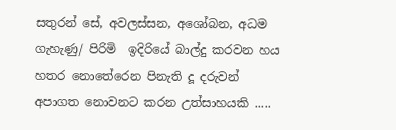සතුරන් සේ, අවලස්සන, අශෝබන, අධම ගැහැණු/ පිරිමි  ඉදිරියේ බාල්දු කරවන හය හතර නොතේරෙන පිනැති දූ දරුවන් අපාගත නොවනට කරන උත්සාහයකි .....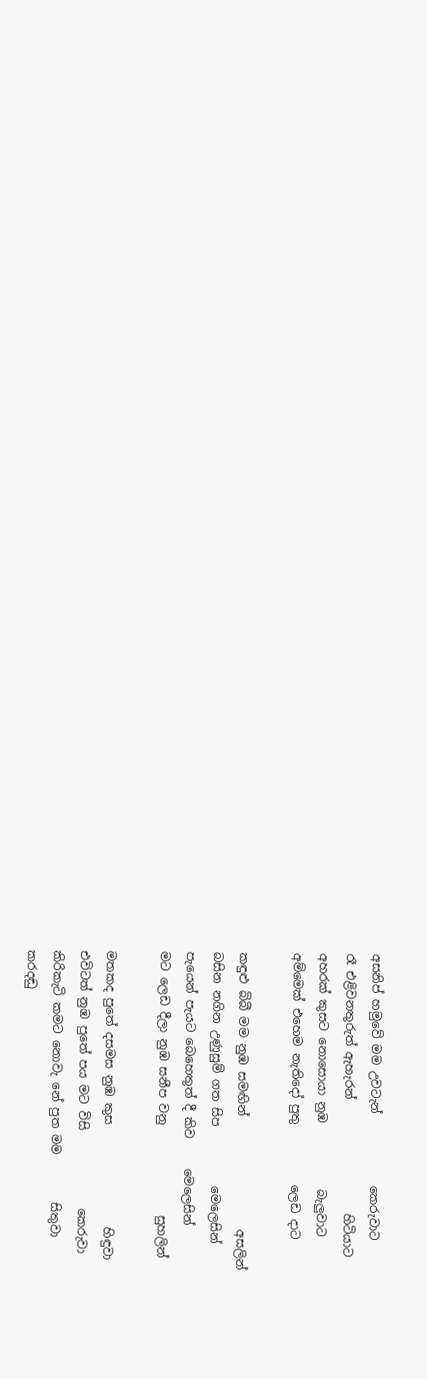අසනිප් හමුවේ මම උවටැන්            කෙරුවාට
රෑ එළිවනතුරුත් ඇහැරන්                   හිටියාට
අහරක් කුසට නොසොයා නුඹ           බැලුවාට
අම්මෙක් එහෙම නැතිදෝ පුතු          ලෙඩ දාට

කඳුළු බිබී මම නුඹ සමඟින්                   අසලින්
බසින නගින උණුසුම් ගත සිප          මෙලෙසින්
පැයෙන් පැයට බෙහෙතුත් දී කිව     මෙලෙසින්
මට ලෙඩ දීලා නුඹ සනීප වනු               සුහලින්

මතකද පුතේ දසමස නුඹ කුස                 හිඳුවා
එවිටත් නුඹ පුතේ පය මට විසි             කෙරුවා
කිරිකැටි කමට නොවැ නේ පුත මම        සිතුවා
කරදඬු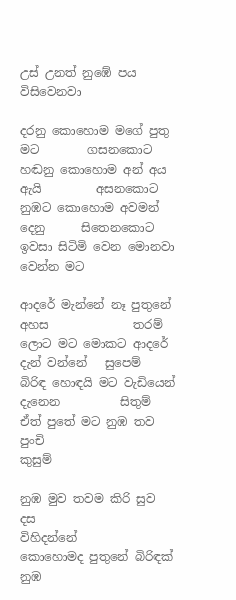උස් උනත් නුඹේ පය           විසිවෙනවා

දරනු කොහොම මගේ පුතු මට        ගසනකොට
හඬනු කොහොම අන් අය ඇයි         අසනකොට
නුඹට කොහොම අවමන් දෙනු      සිතෙනකොට
ඉවසා සිටිමි වෙන මොනවා              වෙන්න මට

ආදරේ මැන්නේ නෑ පුතුනේ අහස              තරම්
ලොට මට මොකට ආදරේ දැන් වන්නේ   සුපෙම්
බිරිඳ හොඳයි මට වැඩියෙන් දැනෙන          සිතුම්
ඒත් පුතේ මට නුඹ තව පුංචි                       කුසුම්

නුඹ මුව තවම කිරි සුව දස                  විහිදන්නේ
කොහොමද පුතුනේ බිරිඳක් නුඹ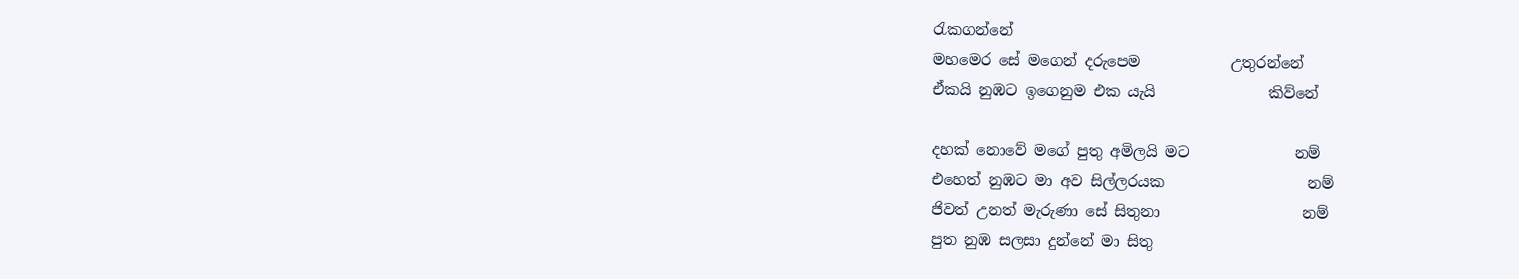රැකගන්නේ
මහමෙර සේ මගෙන් දරුපෙම            උතුරන්නේ
ඒකයි නුඹට ඉගෙනුම එක යැයි               කිව්නේ

දහක් නොවේ මගේ පුතු අමිලයි මට              නම්
එහෙත් නුඹට මා අව සිල්ලරයක                   නම්
ජිවත් උනත් මැරුණා සේ සිතුනා                   නම්
පුත නුඹ සලසා දුන්නේ මා සිතු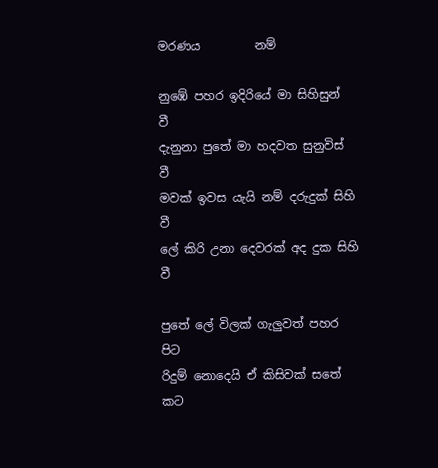මරණය         නම්

නුඹේ පහර ඉදිරියේ මා සිහිසුන්                        වී
දැනුනා පුතේ මා හදවත සුනුවිස්                        වී
මවක් ඉවස යැයි නම් දරුදුක් සිහි                       වී
ලේ කිරි උනා දෙවරක් අද දුක සිහි                     වී

පුතේ ලේ විලක් ගැලුවත් පහර                        පිට
රිදුම් නොදෙයි ඒ කිසිවක් සතේ                      කට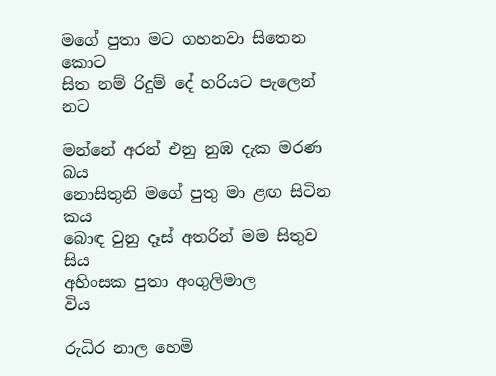මගේ පුතා මට ගහනවා සිතෙන                   කොට
සිත නම් රිදුම් දේ හරියට පැලෙන්                    නට

මන්නේ අරන් එනු නුඹ දැක මරණ                   බය
නොසිතුනි මගේ පුතු මා ළඟ සිටින                  කය
බොඳ වුනු දෑස් අතරින් මම සිතුව                      සිය
අහිංසක පුතා අංගුලිමාල                                  විය

රුධිර නාල හෙමි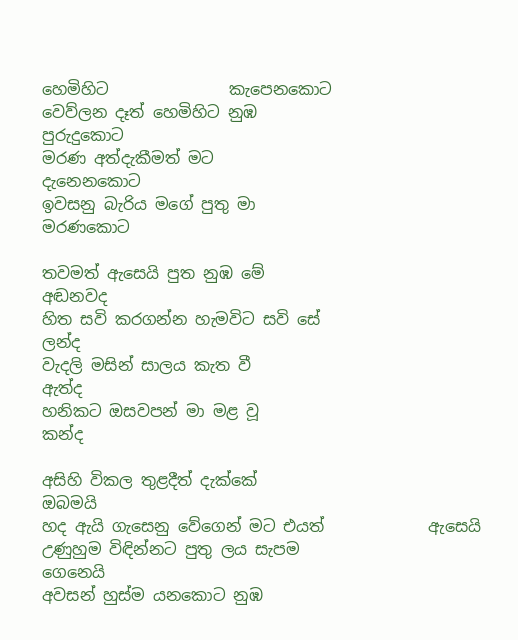හෙමිහිට               කැපෙනකොට
වෙව්ලන දෑත් හෙමිහිට නුඹ                  පුරුදුකොට
මරණ අත්දැකීමත් මට                      දැනෙනකොට
ඉවසනු බැරිය මගේ පුතු මා                  මරණකොට

තවමත් ඇසෙයි පුත නුඹ මේ                      අඬනවද
හිත සවි කරගන්න හැමවිට සවි සේ                 ලන්ද
වැදලි මසින් සාලය කැත වී                             ඇත්ද
හනිකට ඔසවපන් මා මළ වූ                            කන්ද

අසිහි විකල තුළදීත් දැක්කේ                          ඔබමයි
හද ඇයි ගැසෙනු වේගෙන් මට එයත්             ඇසෙයි
උණුහුම විඳින්නට පුතු ලය සැපම                ගෙනෙයි
අවසන් හුස්ම යනකොට නුඹ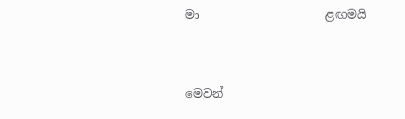මා                     ළඟමයි


මෙවන්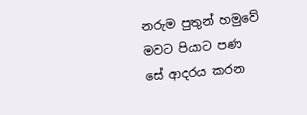නරුම පුතුන් හමුවේ මවට පියාට පණ සේ ආදරය කරන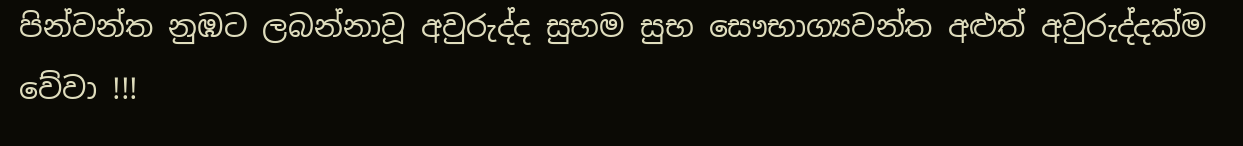පින්වන්ත නුඹට ලබන්නාවූ අවුරුද්ද සුභම සුභ සෞභාග්‍යවන්ත අළුත් අවුරුද්දක්ම වේවා !!!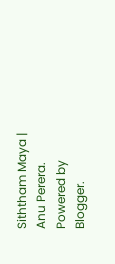Siththam Maya | Anu Perera. Powered by Blogger.